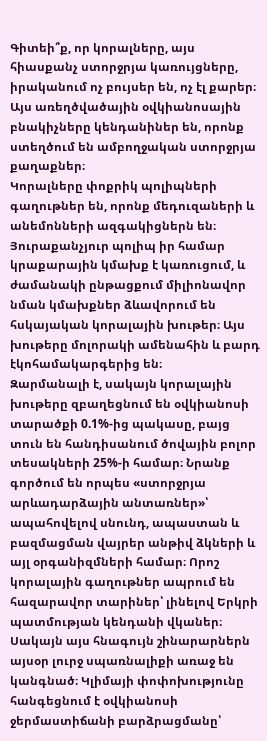Գիտեի՞ք, որ կորալները, այս հիասքանչ ստորջրյա կառույցները, իրականում ոչ բույսեր են, ոչ էլ քարեր։ Այս առեղծվածային օվկիանոսային բնակիչները կենդանիներ են, որոնք ստեղծում են ամբողջական ստորջրյա քաղաքներ։
Կորալները փոքրիկ պոլիպների գաղութներ են, որոնք մեդուզաների և անեմոնների ազգակիցներն են։ Յուրաքանչյուր պոլիպ իր համար կրաքարային կմախք է կառուցում, և ժամանակի ընթացքում միլիոնավոր նման կմախքներ ձևավորում են հսկայական կորալային խութեր։ Այս խութերը մոլորակի ամենահին և բարդ էկոհամակարգերից են։
Զարմանալի է, սակայն կորալային խութերը զբաղեցնում են օվկիանոսի տարածքի 0.1%-ից պակասը, բայց տուն են հանդիսանում ծովային բոլոր տեսակների 25%-ի համար։ Նրանք գործում են որպես «ստորջրյա արևադարձային անտառներ»՝ ապահովելով սնունդ, ապաստան և բազմացման վայրեր անթիվ ձկների և այլ օրգանիզմների համար։ Որոշ կորալային գաղութներ ապրում են հազարավոր տարիներ՝ լինելով Երկրի պատմության կենդանի վկաներ։
Սակայն այս հնագույն շինարարներն այսօր լուրջ սպառնալիքի առաջ են կանգնած։ Կլիմայի փոփոխությունը հանգեցնում է օվկիանոսի ջերմաստիճանի բարձրացմանը՝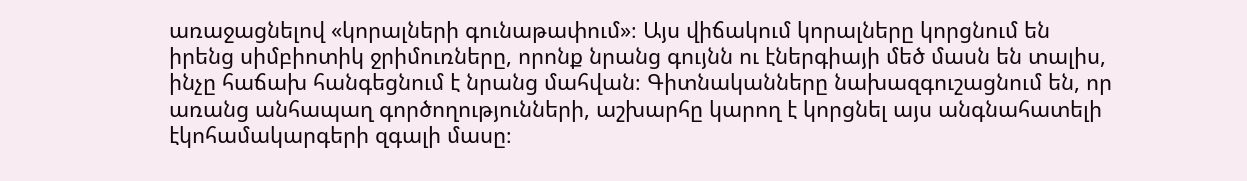առաջացնելով «կորալների գունաթափում»։ Այս վիճակում կորալները կորցնում են իրենց սիմբիոտիկ ջրիմուռները, որոնք նրանց գույնն ու էներգիայի մեծ մասն են տալիս, ինչը հաճախ հանգեցնում է նրանց մահվան։ Գիտնականները նախազգուշացնում են, որ առանց անհապաղ գործողությունների, աշխարհը կարող է կորցնել այս անգնահատելի էկոհամակարգերի զգալի մասը։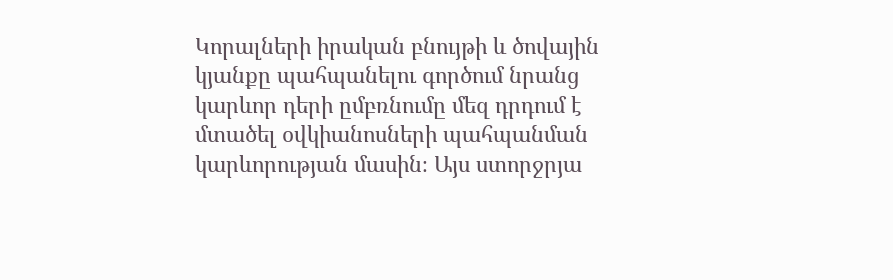Կորալների իրական բնույթի և ծովային կյանքը պահպանելու գործում նրանց կարևոր դերի ըմբռնումը մեզ դրդում է մտածել օվկիանոսների պահպանման կարևորության մասին։ Այս ստորջրյա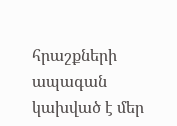հրաշքների ապագան կախված է մեր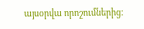այսօրվա որոշումներից։